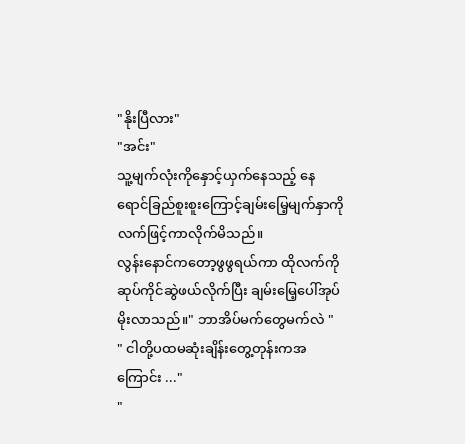"နိုးပြီလား"
"အင်း"
သူ့မျက်လုံးကိုနှောင့်ယှက်နေသည့် နေရောင်ခြည်စူးစူးကြောင့်ချမ်းမြေ့မျက်နှာကိုလက်ဖြင့်ကာလိုက်မိသည်။
လွန်းနောင်ကတော့ဖွဖွရယ်ကာ ထိုလက်ကိုဆုပ်ကိုင်ဆွဲဖယ်လိုက်ပြီး ချမ်းမြေ့ပေါ်အုပ်မိုးလာသည်။" ဘာအိပ်မက်တွေမက်လဲ "
" ငါတို့ပထမဆုံးချိန်းတွေ့တုန်းကအကြောင်း ..."
"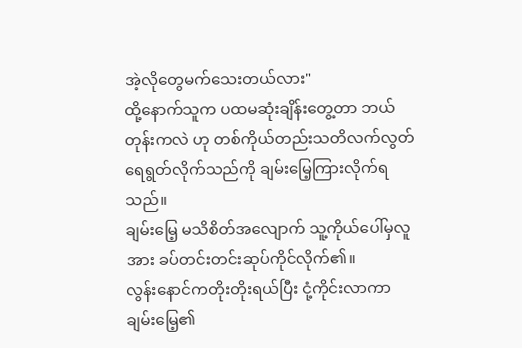အဲ့လိုတွေမက်သေးတယ်လား"
ထို့နောက်သူက ပထမဆုံးချိန်းတွေ့တာ ဘယ်တုန်းကလဲ ဟု တစ်ကိုယ်တည်းသတိလက်လွတ် ရေရွတ်လိုက်သည်ကို ချမ်းမြေ့ကြားလိုက်ရသည်။
ချမ်းမြေ့ မသိစိတ်အလျောက် သူ့ကိုယ်ပေါ်မှလူအား ခပ်တင်းတင်းဆုပ်ကိုင်လိုက်၏။
လွန်းနောင်ကတိုးတိုးရယ်ပြီး ငုံ့ကိုင်းလာကာ ချမ်းမြေ့၏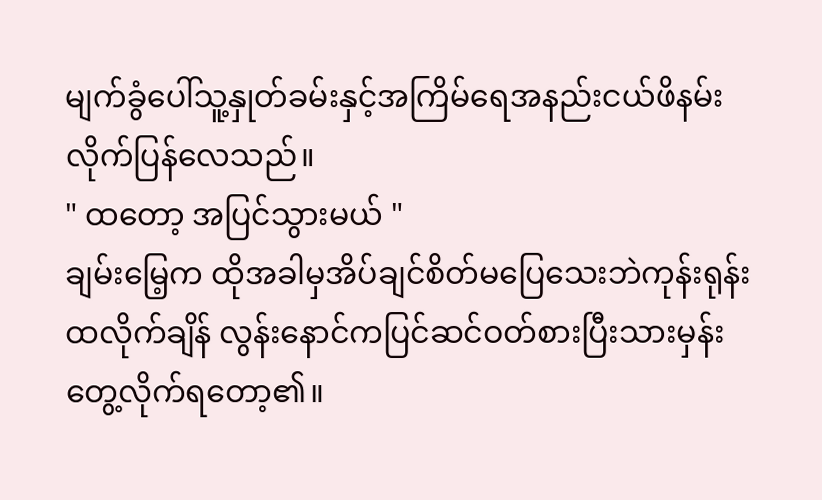မျက်ခွံပေါ်သူ့နှုတ်ခမ်းနှင့်အကြိမ်ရေအနည်းငယ်ဖိနမ်းလိုက်ပြန်လေသည်။
" ထတော့ အပြင်သွားမယ် "
ချမ်းမြေ့က ထိုအခါမှအိပ်ချင်စိတ်မပြေသေးဘဲကုန်းရုန်းထလိုက်ချိန် လွန်းနောင်ကပြင်ဆင်ဝတ်စားပြီးသားမှန်းတွေ့လိုက်ရတော့၏။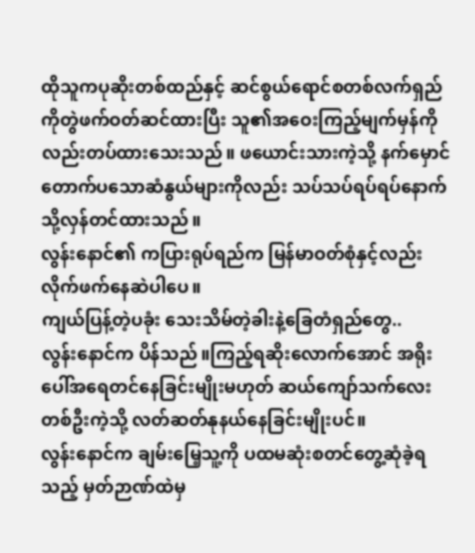ထိုသူကပုဆိုးတစ်ထည်နှင့် ဆင်စွယ်ရောင်စတစ်လက်ရှည်ကိုတွဲဖက်ဝတ်ဆင်ထားပြီး သူ၏အဝေးကြည့်မျက်မှန်ကိုလည်းတပ်ထားသေးသည်။ ဖယောင်းသားကဲ့သို့ နက်မှောင်တောက်ပသောဆံနွယ်များကိုလည်း သပ်သပ်ရပ်ရပ်နောက်သို့လှန်တင်ထားသည်။
လွန်းနောင်၏ ကပြားရုပ်ရည်က မြန်မာဝတ်စုံနှင့်လည်းလိုက်ဖက်နေဆဲပါပေ။
ကျယ်ပြန့်တဲ့ပခုံး သေးသိမ်တဲ့ခါးနဲ့ခြေတံရှည်တွေ..
လွန်းနောင်က ပိန်သည်။ကြည့်ရဆိုးလောက်အောင် အရိုးပေါ်အရေတင်နေခြင်းမျိုးမဟုတ် ဆယ်ကျော်သက်လေးတစ်ဦးကဲ့သို့ လတ်ဆတ်နုနယ်နေခြင်းမျိုးပင်။
လွန်းနောင်က ချမ်းမြေ့သူ့ကို ပထမဆုံးစတင်တွေ့ဆုံခဲ့ရသည့် မှတ်ဉာဏ်ထဲမှ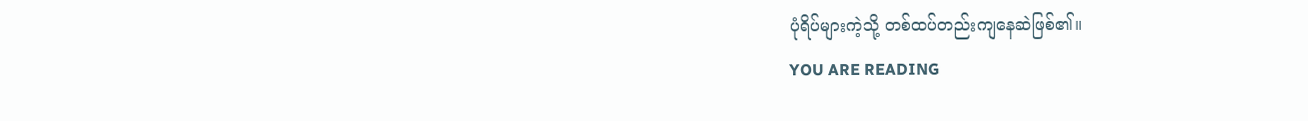ပုံရိပ်များကဲ့သို့ တစ်ထပ်တည်းကျနေဆဲဖြစ်၏။
YOU ARE READING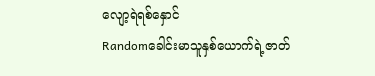လျော့ရဲရစ်နှောင်
Randomခေါင်းမာသူနှစ်ယောက်ရဲ့ဇာတ်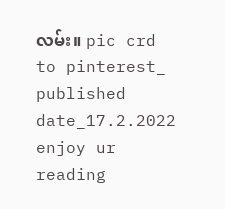လမ်း။ pic crd to pinterest_ published date_17.2.2022 enjoy ur reading